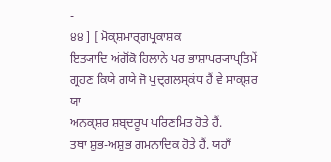-
੪੪ ] [ ਮੋਕ੍ਸ਼ਮਾਰ੍ਗਪ੍ਰਕਾਸ਼ਕ
ਇਤ੍ਯਾਦਿ ਅਂਗੋਂਕੋ ਹਿਲਾਨੇ ਪਰ ਭਾਸ਼ਾਪਰ੍ਯਾਪ੍ਤਿਮੇਂ ਗ੍ਰਹਣ ਕਿਯੇ ਗਯੇ ਜੋ ਪੁਦ੍ਗਲਸ੍ਕਂਧ ਹੈਂ ਵੇ ਸਾਕ੍ਸ਼ਰ ਯਾ
ਅਨਕ੍ਸ਼ਰ ਸ਼ਬ੍ਦਰੂਪ ਪਰਿਣਮਿਤ ਹੋਤੇ ਹੈਂ.
ਤਥਾ ਸ਼ੁਭ-ਅਸ਼ੁਭ ਗਮਨਾਦਿਕ ਹੋਤੇ ਹੈਂ. ਯਹਾਁ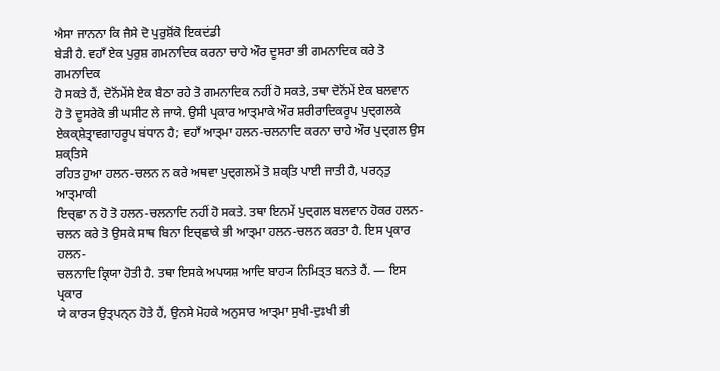ਐਸਾ ਜਾਨਨਾ ਕਿ ਜੈਸੇ ਦੋ ਪੁਰੁਸ਼ੋਂਕੋ ਇਕਦਂਡੀ
ਬੇੜੀ ਹੈ. ਵਹਾਁ ਏਕ ਪੁਰੁਸ਼ ਗਮਨਾਦਿਕ ਕਰਨਾ ਚਾਹੇ ਔਰ ਦੂਸਰਾ ਭੀ ਗਮਨਾਦਿਕ ਕਰੇ ਤੋ ਗਮਨਾਦਿਕ
ਹੋ ਸਕਤੇ ਹੈਂ, ਦੋਨੋਂਮੇਂਸੇ ਏਕ ਬੈਠਾ ਰਹੇ ਤੋ ਗਮਨਾਦਿਕ ਨਹੀਂ ਹੋ ਸਕਤੇ, ਤਥਾ ਦੋਨੋਂਮੇਂ ਏਕ ਬਲਵਾਨ
ਹੋ ਤੋ ਦੂਸਰੇਕੋ ਭੀ ਘਸੀਟ ਲੇ ਜਾਯੇ. ਉਸੀ ਪ੍ਰਕਾਰ ਆਤ੍ਮਾਕੇ ਔਰ ਸ਼ਰੀਰਾਦਿਕਰੂਪ ਪੁਦ੍ਗਲਕੇ
ਏਕਕ੍ਸ਼ੇਤ੍ਰਾਵਗਾਹਰੂਪ ਬਂਧਾਨ ਹੈ; ਵਹਾਁ ਆਤ੍ਮਾ ਹਲਨ-ਚਲਨਾਦਿ ਕਰਨਾ ਚਾਹੇ ਔਰ ਪੁਦ੍ਗਲ ਉਸ ਸ਼ਕ੍ਤਿਸੇ
ਰਹਿਤ ਹੁਆ ਹਲਨ-ਚਲਨ ਨ ਕਰੇ ਅਥਵਾ ਪੁਦ੍ਗਲਮੇਂ ਤੋ ਸ਼ਕ੍ਤਿ ਪਾਈ ਜਾਤੀ ਹੈ, ਪਰਨ੍ਤੁ ਆਤ੍ਮਾਕੀ
ਇਚ੍ਛਾ ਨ ਹੋ ਤੋ ਹਲਨ-ਚਲਨਾਦਿ ਨਹੀਂ ਹੋ ਸਕਤੇ. ਤਥਾ ਇਨਮੇਂ ਪੁਦ੍ਗਲ ਬਲਵਾਨ ਹੋਕਰ ਹਲਨ-
ਚਲਨ ਕਰੇ ਤੋ ਉਸਕੇ ਸਾਥ ਬਿਨਾ ਇਚ੍ਛਾਕੇ ਭੀ ਆਤ੍ਮਾ ਹਲਨ-ਚਲਨ ਕਰਤਾ ਹੈ. ਇਸ ਪ੍ਰਕਾਰ ਹਲਨ-
ਚਲਨਾਦਿ ਕ੍ਰਿਯਾ ਹੋਤੀ ਹੈ. ਤਥਾ ਇਸਕੇ ਅਪਯਸ਼ ਆਦਿ ਬਾਹ੍ਯ ਨਿਮਿਤ੍ਤ ਬਨਤੇ ਹੈਂ. — ਇਸ ਪ੍ਰਕਾਰ
ਯੇ ਕਾਰ੍ਯ ਉਤ੍ਪਨ੍ਨ ਹੋਤੇ ਹੈਂ, ਉਨਸੇ ਮੋਹਕੇ ਅਨੁਸਾਰ ਆਤ੍ਮਾ ਸੁਖੀ-ਦੁਃਖੀ ਭੀ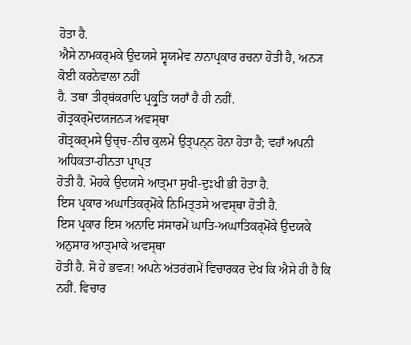ਹੋਤਾ ਹੈ.
ਐਸੇ ਨਾਮਕਰ੍ਮਕੇ ਉਦਯਸੇ ਸ੍ਵਯਮੇਵ ਨਾਨਾਪ੍ਰਕਾਰ ਰਚਨਾ ਹੋਤੀ ਹੈ, ਅਨ੍ਯ ਕੋਈ ਕਰਨੇਵਾਲਾ ਨਹੀਂ
ਹੈ. ਤਥਾ ਤੀਰ੍ਥਂਕਰਾਦਿ ਪ੍ਰਕ੍ਰੁਤਿ ਯਹਾਁ ਹੈ ਹੀ ਨਹੀਂ.
ਗੋਤ੍ਰਕਰ੍ਮੋਦਯਜਨ੍ਯ ਅਵਸ੍ਥਾ
ਗੋਤ੍ਰਕਰ੍ਮਸੇ ਉਚ੍ਚ-ਨੀਚ ਕੁਲਮੇਂ ਉਤ੍ਪਨ੍ਨ ਹੋਨਾ ਹੋਤਾ ਹੈ; ਵਹਾਁ ਅਪਨੀ ਅਧਿਕਤਾ-ਹੀਨਤਾ ਪ੍ਰਾਪ੍ਤ
ਹੋਤੀ ਹੈ. ਮੋਹਕੇ ਉਦਯਸੇ ਆਤ੍ਮਾ ਸੁਖੀ-ਦੁਃਖੀ ਭੀ ਹੋਤਾ ਹੈ.
ਇਸ ਪ੍ਰਕਾਰ ਅਘਾਤਿਕਰ੍ਮੋਂਕੇ ਨਿਮਿਤ੍ਤਸੇ ਅਵਸ੍ਥਾ ਹੋਤੀ ਹੈ.
ਇਸ ਪ੍ਰਕਾਰ ਇਸ ਅਨਾਦਿ ਸਂਸਾਰਮੇਂ ਘਾਤਿ-ਅਘਾਤਿਕਰ੍ਮੋਂਕੇ ਉਦਯਕੇ ਅਨੁਸਾਰ ਆਤ੍ਮਾਕੇ ਅਵਸ੍ਥਾ
ਹੋਤੀ ਹੈ. ਸੋ ਹੇ ਭਵ੍ਯ! ਅਪਨੇ ਅਂਤਰਂਗਮੇਂ ਵਿਚਾਰਕਰ ਦੇਖ ਕਿ ਐਸੇ ਹੀ ਹੈ ਕਿ ਨਹੀਂ. ਵਿਚਾਰ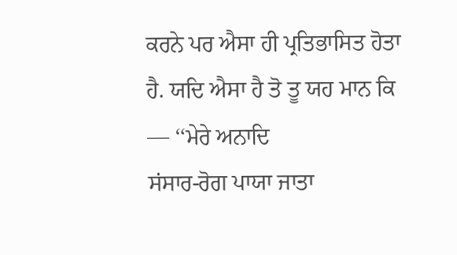ਕਰਨੇ ਪਰ ਐਸਾ ਹੀ ਪ੍ਰਤਿਭਾਸਿਤ ਹੋਤਾ ਹੈ. ਯਦਿ ਐਸਾ ਹੈ ਤੋ ਤੂ ਯਹ ਮਾਨ ਕਿ — ‘‘ਮੇਰੇ ਅਨਾਦਿ
ਸਂਸਾਰ-ਰੋਗ ਪਾਯਾ ਜਾਤਾ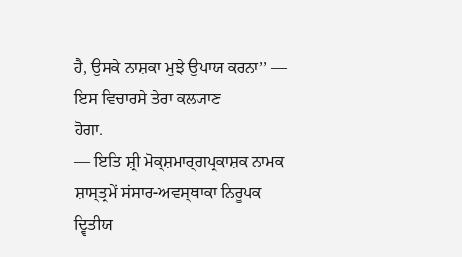ਹੈ, ਉਸਕੇ ਨਾਸ਼ਕਾ ਮੁਝੇ ਉਪਾਯ ਕਰਨਾ’’ — ਇਸ ਵਿਚਾਰਸੇ ਤੇਰਾ ਕਲ੍ਯਾਣ
ਹੋਗਾ.
— ਇਤਿ ਸ਼੍ਰੀ ਮੋਕ੍ਸ਼ਮਾਰ੍ਗਪ੍ਰਕਾਸ਼ਕ ਨਾਮਕ ਸ਼ਾਸ੍ਤ੍ਰਮੇਂ ਸਂਸਾਰ-ਅਵਸ੍ਥਾਕਾ ਨਿਰੂਪਕ
ਦ੍ਵਿਤੀਯ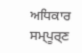ਅਧਿਕਾਰ ਸਮ੍ਪੂਰ੍ਣ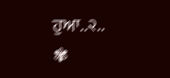ਹੁਆ..੨..
✾